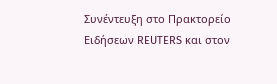Συνέντευξη στo Πρακτορείο Ειδήσεων REUTERS και στον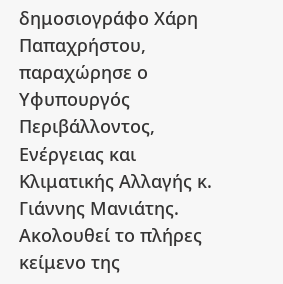δημοσιογράφο Χάρη Παπαχρήστου, παραχώρησε ο Υφυπουργός Περιβάλλοντος, Ενέργειας και Κλιματικής Αλλαγής κ. Γιάννης Μανιάτης. Ακολουθεί το πλήρες κείμενο της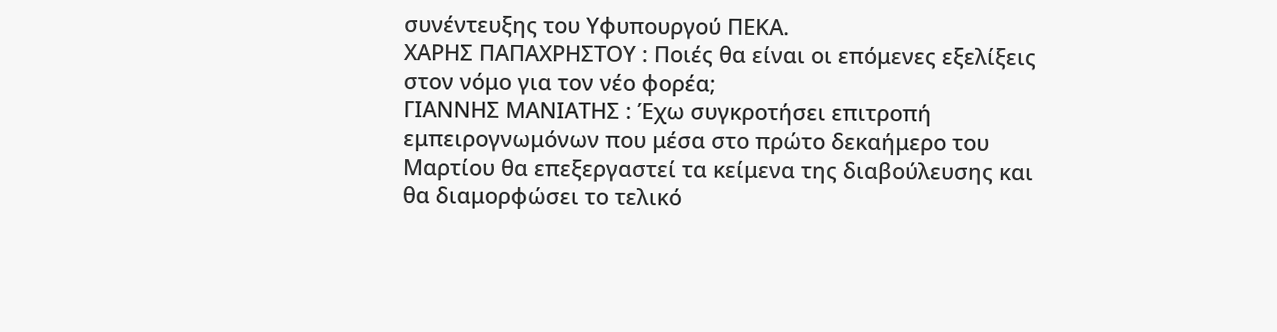συνέντευξης του Υφυπουργού ΠΕΚΑ.
ΧΑΡΗΣ ΠΑΠΑΧΡΗΣΤΟΥ : Ποιές θα είναι οι επόμενες εξελίξεις στον νόμο για τον νέο φορέα;
ΓΙΑΝΝΗΣ ΜΑΝΙΑΤΗΣ : Έχω συγκροτήσει επιτροπή εμπειρογνωμόνων που μέσα στο πρώτο δεκαήμερο του Μαρτίου θα επεξεργαστεί τα κείμενα της διαβούλευσης και θα διαμορφώσει το τελικό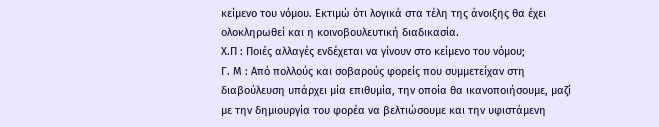κείμενο του νόμου. Εκτιμώ ότι λογικά στα τέλη της άνοιξης θα έχει ολοκληρωθεί και η κοινοβουλευτική διαδικασία.
Χ.Π : Ποιές αλλαγές ενδέχεται να γίνουν στο κείμενο του νόμου;
Γ. Μ : Από πολλούς και σοβαρούς φορείς που συμμετείχαν στη διαβούλευση υπάρχει μία επιθυμία, την οποία θα ικανοποιήσουμε, μαζί με την δημιουργία του φορέα να βελτιώσουμε και την υφιστάμενη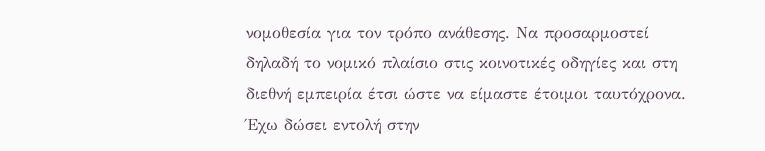νομοθεσία για τον τρόπο ανάθεσης. Να προσαρμοστεί δηλαδή το νομικό πλαίσιο στις κοινοτικές οδηγίες και στη διεθνή εμπειρία έτσι ώστε να είμαστε έτοιμοι ταυτόχρονα. Έχω δώσει εντολή στην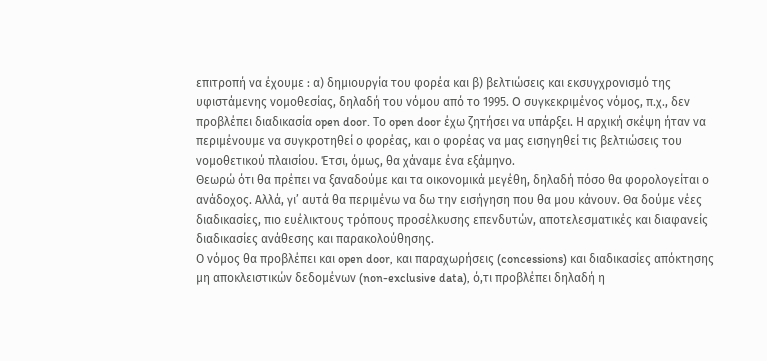επιτροπή να έχουμε : α) δημιουργία του φορέα και β) βελτιώσεις και εκσυγχρονισμό της υφιστάμενης νομοθεσίας, δηλαδή του νόμου από το 1995. O συγκεκριμένος νόμος, π.χ., δεν προβλέπει διαδικασία open door. Το open door έχω ζητήσει να υπάρξει. Η αρχική σκέψη ήταν να περιμένουμε να συγκροτηθεί ο φορέας, και ο φορέας να μας εισηγηθεί τις βελτιώσεις του νομοθετικού πλαισίου. Έτσι, όμως, θα χάναμε ένα εξάμηνο.
Θεωρώ ότι θα πρέπει να ξαναδούμε και τα οικονομικά μεγέθη, δηλαδή πόσο θα φορολογείται ο ανάδοχος. Αλλά, γι’ αυτά θα περιμένω να δω την εισήγηση που θα μου κάνουν. Θα δούμε νέες διαδικασίες, πιο ευέλικτους τρόπους προσέλκυσης επενδυτών, αποτελεσματικές και διαφανείς διαδικασίες ανάθεσης και παρακολούθησης.
Ο νόμος θα προβλέπει και open door, και παραχωρήσεις (concessions) και διαδικασίες απόκτησης μη αποκλειστικών δεδομένων (non-exclusive data), ό,τι προβλέπει δηλαδή η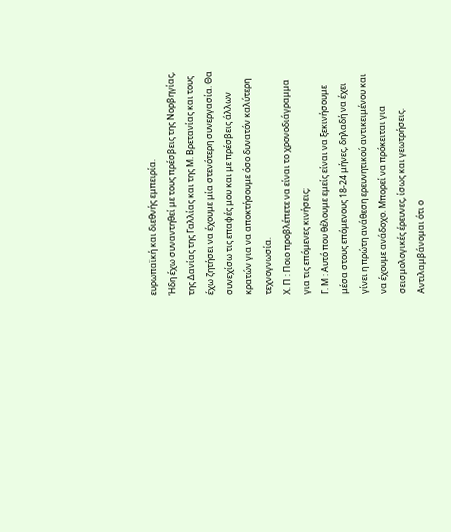ευρωπαϊκή και διεθνής εμπειρία.
Ήδη έχω συναντηθεί με τους πρέσβεις της Νορβηγίας, της Δανίας της Γαλλίας και της Μ. Βρετανίας και τους έχω ζητήσει να έχουμε μία στενότερη συνεργασία. Θα συνεχίσω τις επαφές μου και με πρέσβεις άλλων κρατών για να αποκτήσουμε όσο δυνατόν καλύτερη τεχνογνωσία.
Χ. Π : Ποιο προβλέπετε να είναι το χρονοδιάγραμμα για τις επόμενες κινήσεις;
Γ. Μ : Αυτό που θέλουμε εμείς είναι να ξεκινήσουμε μέσα στους επόμενους 18-24 μήνες, δηλαδή να έχει γίνει η πρώτη ανάθεση ερευνητικού αντικειμένου και να έχουμε ανάδοχο. Μπορεί να πρόκειται για σεισμολογικές έρευνες, ίσως και γεωτρήσεις. Αντιλαμβάνομαι ότι ο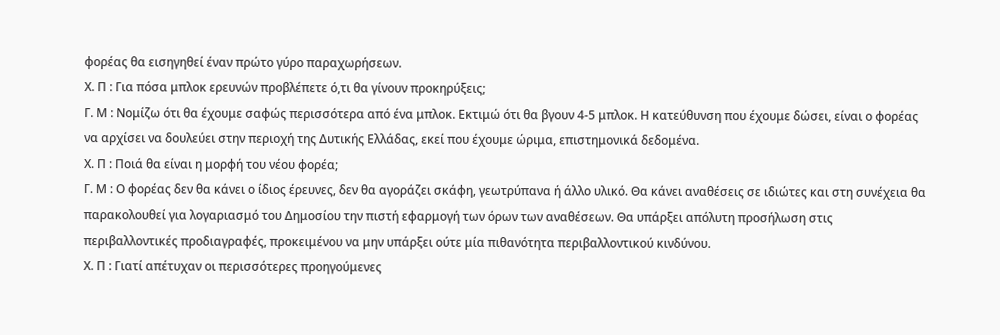φορέας θα εισηγηθεί έναν πρώτο γύρο παραχωρήσεων.
Χ. Π : Για πόσα μπλοκ ερευνών προβλέπετε ό,τι θα γίνουν προκηρύξεις;
Γ. Μ : Νομίζω ότι θα έχουμε σαφώς περισσότερα από ένα μπλοκ. Εκτιμώ ότι θα βγουν 4-5 μπλοκ. Η κατεύθυνση που έχουμε δώσει, είναι ο φορέας να αρχίσει να δουλεύει στην περιοχή της Δυτικής Ελλάδας, εκεί που έχουμε ώριμα, επιστημονικά δεδομένα.
Χ. Π : Ποιά θα είναι η μορφή του νέου φορέα;
Γ. Μ : Ο φορέας δεν θα κάνει ο ίδιος έρευνες, δεν θα αγοράζει σκάφη, γεωτρύπανα ή άλλο υλικό. Θα κάνει αναθέσεις σε ιδιώτες και στη συνέχεια θα παρακολουθεί για λογαριασμό του Δημοσίου την πιστή εφαρμογή των όρων των αναθέσεων. Θα υπάρξει απόλυτη προσήλωση στις περιβαλλοντικές προδιαγραφές, προκειμένου να μην υπάρξει ούτε μία πιθανότητα περιβαλλοντικού κινδύνου.
Χ. Π : Γιατί απέτυχαν οι περισσότερες προηγούμενες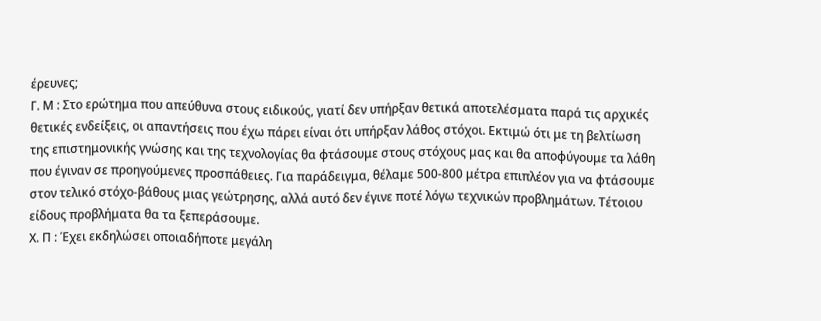έρευνες;
Γ. Μ : Στο ερώτημα που απεύθυνα στους ειδικούς, γιατί δεν υπήρξαν θετικά αποτελέσματα παρά τις αρχικές θετικές ενδείξεις, οι απαντήσεις που έχω πάρει είναι ότι υπήρξαν λάθος στόχοι. Εκτιμώ ότι με τη βελτίωση της επιστημονικής γνώσης και της τεχνολογίας θα φτάσουμε στους στόχους μας και θα αποφύγουμε τα λάθη που έγιναν σε προηγούμενες προσπάθειες. Για παράδειγμα, θέλαμε 500-800 μέτρα επιπλέον για να φτάσουμε στον τελικό στόχο-βάθους μιας γεώτρησης, αλλά αυτό δεν έγινε ποτέ λόγω τεχνικών προβλημάτων. Τέτοιου είδους προβλήματα θα τα ξεπεράσουμε.
Χ. Π : Έχει εκδηλώσει οποιαδήποτε μεγάλη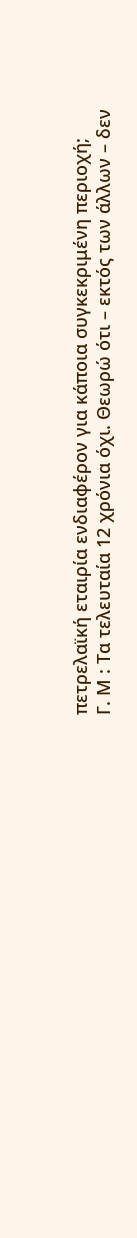πετρελαϊκή εταιρία ενδιαφέρον για κάποια συγκεκριμένη περιοχή;
Γ. Μ : Τα τελευταία 12 χρόνια όχι. Θεωρώ ότι – εκτός των άλλων – δεν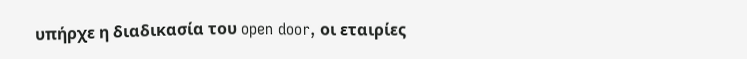υπήρχε η διαδικασία του open door, οι εταιρίες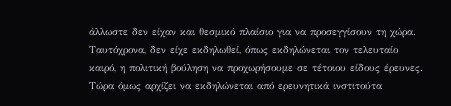άλλωστε δεν είχαν και θεσμικό πλαίσιο για να προσεγγίσουν τη χώρα. Ταυτόχρονα, δεν είχε εκδηλωθεί, όπως εκδηλώνεται τον τελευταίο καιρό, η πολιτική βούληση να προχωρήσουμε σε τέτοιου είδους έρευνες. Τώρα όμως αρχίζει να εκδηλώνεται από ερευνητικά ινστιτούτα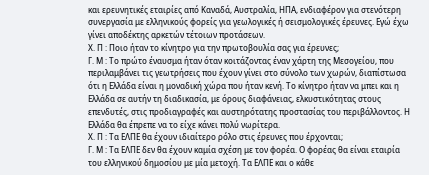και ερευνητικές εταιρίες από Καναδά, Αυστραλία, ΗΠΑ, ενδιαφέρον για στενότερη συνεργασία με ελληνικούς φορείς για γεωλογικές ή σεισμολογικές έρευνες. Εγώ έχω γίνει αποδέκτης αρκετών τέτοιων προτάσεων.
Χ. Π : Ποιο ήταν το κίνητρο για την πρωτοβουλία σας για έρευνες;
Γ. Μ : Το πρώτο έναυσμα ήταν όταν κοιτάζοντας έναν χάρτη της Μεσογείου, που περιλαμβάνει τις γεωτρήσεις που έχουν γίνει στο σύνολο των χωρών, διαπίστωσα ότι η Ελλάδα είναι η μοναδική χώρα που ήταν κενή. Το κίνητρο ήταν να μπει και η Ελλάδα σε αυτήν τη διαδικασία, με όρους διαφάνειας, ελκυστικότητας στους επενδυτές, στις προδιαγραφές και αυστηρότατης προστασίας του περιβάλλοντος. Η Ελλάδα θα έπρεπε να το είχε κάνει πολύ νωρίτερα.
Χ. Π : Τα ΕΛΠΕ θα έχουν ιδιαίτερο ρόλο στις έρευνες που έρχονται;
Γ. Μ : Τα ΕΛΠΕ δεν θα έχουν καμία σχέση με τον φορέα. Ο φορέας θα είναι εταιρία του ελληνικού δημοσίου με μία μετοχή. Τα ΕΛΠΕ και ο κάθε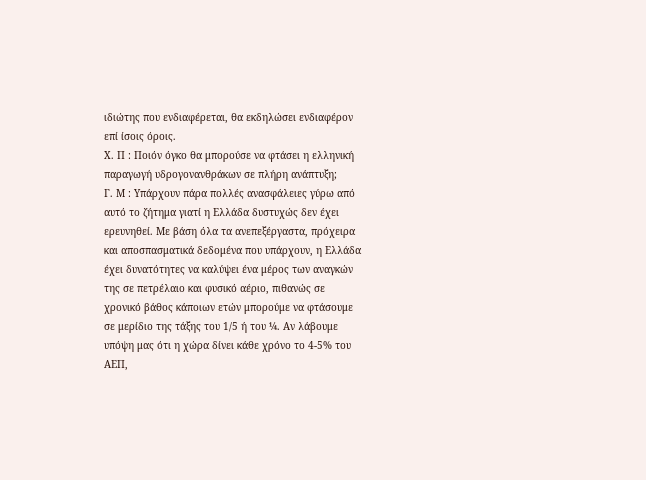ιδιώτης που ενδιαφέρεται, θα εκδηλώσει ενδιαφέρον επί ίσοις όροις.
Χ. Π : Ποιόν όγκο θα μπορούσε να φτάσει η ελληνική παραγωγή υδρογονανθράκων σε πλήρη ανάπτυξη;
Γ. Μ : Υπάρχουν πάρα πολλές ανασφάλειες γύρω από αυτό το ζήτημα γιατί η Ελλάδα δυστυχώς δεν έχει ερευνηθεί. Με βάση όλα τα ανεπεξέργαστα, πρόχειρα και αποσπασματικά δεδομένα που υπάρχουν, η Ελλάδα έχει δυνατότητες να καλύψει ένα μέρος των αναγκών της σε πετρέλαιο και φυσικό αέριο, πιθανώς σε χρονικό βάθος κάποιων ετών μπορούμε να φτάσουμε σε μερίδιο της τάξης του 1/5 ή του ¼. Αν λάβουμε υπόψη μας ότι η χώρα δίνει κάθε χρόνο το 4-5% του ΑΕΠ,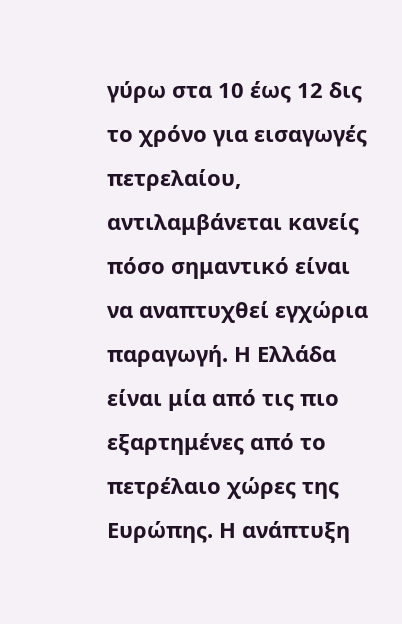γύρω στα 10 έως 12 δις το χρόνο για εισαγωγές πετρελαίου, αντιλαμβάνεται κανείς πόσο σημαντικό είναι να αναπτυχθεί εγχώρια παραγωγή. Η Ελλάδα είναι μία από τις πιο εξαρτημένες από το πετρέλαιο χώρες της Ευρώπης. Η ανάπτυξη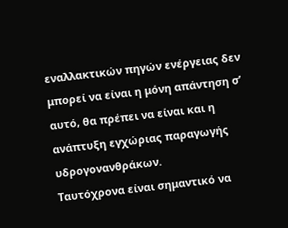εναλλακτικών πηγών ενέργειας δεν μπορεί να είναι η μόνη απάντηση σ’ αυτό, θα πρέπει να είναι και η ανάπτυξη εγχώριας παραγωγής υδρογονανθράκων.
Ταυτόχρονα είναι σημαντικό να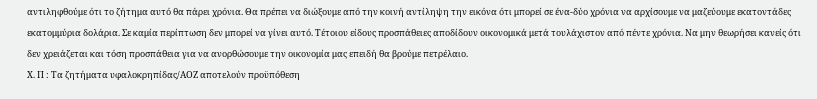αντιληφθούμε ότι το ζήτημα αυτό θα πάρει χρόνια. Θα πρέπει να διώξουμε από την κοινή αντίληψη την εικόνα ότι μπορεί σε ένα-δύο χρόνια να αρχίσουμε να μαζεύουμε εκατοντάδες εκατομμύρια δολάρια. Σε καμία περίπτωση δεν μπορεί να γίνει αυτό. Τέτοιου είδους προσπάθειες αποδίδουν οικονομικά μετά τουλάχιστον από πέντε χρόνια. Να μην θεωρήσει κανείς ότι δεν χρειάζεται και τόση προσπάθεια για να ανορθώσουμε την οικονομία μας επειδή θα βρούμε πετρέλαιο.
Χ. Π : Τα ζητήματα υφαλοκρηπίδας/ΑΟΖ αποτελούν προϋπόθεση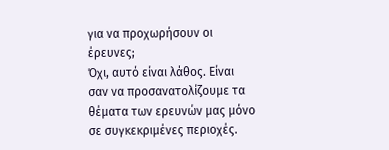για να προχωρήσουν οι έρευνες;
Όχι, αυτό είναι λάθος. Είναι σαν να προσανατολίζουμε τα θέματα των ερευνών μας μόνο σε συγκεκριμένες περιοχές.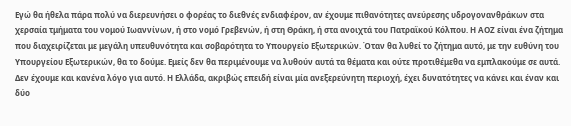Εγώ θα ήθελα πάρα πολύ να διερευνήσει ο φορέας το διεθνές ενδιαφέρον, αν έχουμε πιθανότητες ανεύρεσης υδρογονανθράκων στα χερσαία τμήματα του νομού Ιωαννίνων, ή στο νομό Γρεβενών, ή στη Θράκη, ή στα ανοιχτά του Πατραϊκού Κόλπου. Η ΑΟΖ είναι ένα ζήτημα που διαχειρίζεται με μεγάλη υπευθυνότητα και σοβαρότητα το Υπουργείο Εξωτερικών. Όταν θα λυθεί το ζήτημα αυτό, με την ευθύνη του Υπουργείου Εξωτερικών, θα το δούμε. Εμείς δεν θα περιμένουμε να λυθούν αυτά τα θέματα και ούτε προτιθέμεθα να εμπλακούμε σε αυτά. Δεν έχουμε και κανένα λόγο για αυτό. Η Ελλάδα, ακριβώς επειδή είναι μία ανεξερεύνητη περιοχή, έχει δυνατότητες να κάνει και έναν και δύο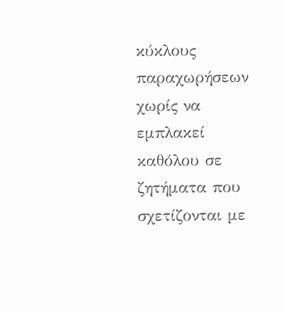κύκλους παραχωρήσεων χωρίς να εμπλακεί καθόλου σε ζητήματα που σχετίζονται με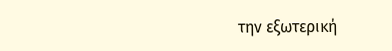την εξωτερική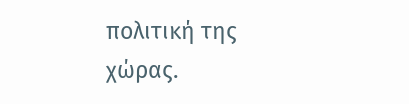πολιτική της χώρας.